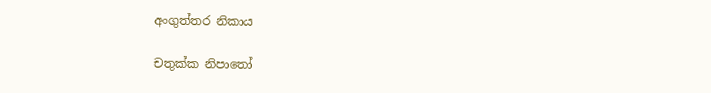අංගුත්තර නිකාය

චතුක්ක නිපාතෝ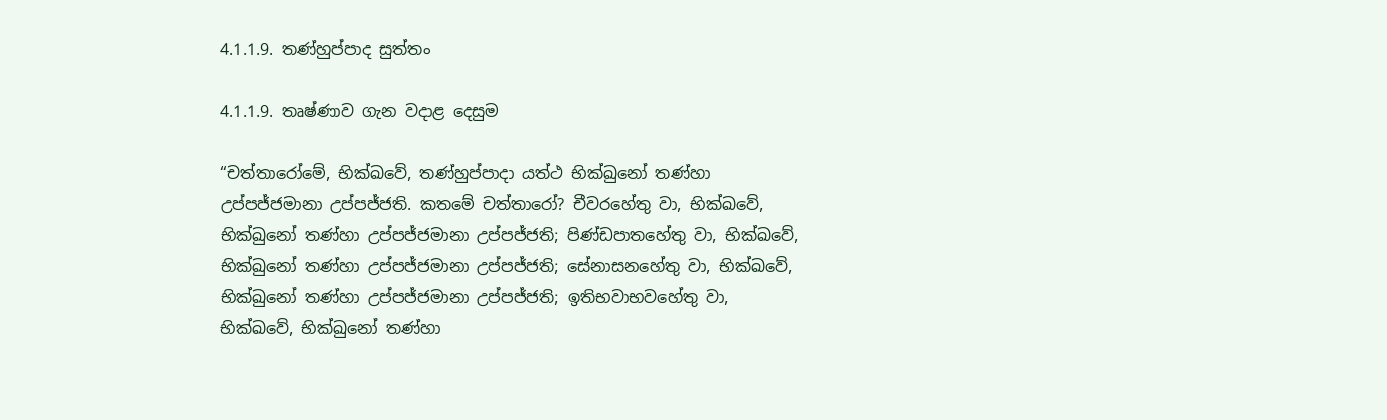4.1.1.9. තණ්හුප්පාද සුත්තං

4.1.1.9. තෘෂ්ණාව ගැන වදාළ දෙසුම

“චත්තාරෝමේ, භික්ඛවේ, තණ්හුප්පාදා යත්ථ භික්ඛුනෝ තණ්හා උප්පජ්ජමානා උප්පජ්ජති. කතමේ චත්තාරෝ? චීවරහේතු වා, භික්ඛවේ, භික්ඛුනෝ තණ්හා උප්පජ්ජමානා උප්පජ්ජති; පිණ්ඩපාතහේතු වා, භික්ඛවේ, භික්ඛුනෝ තණ්හා උප්පජ්ජමානා උප්පජ්ජති; සේනාසනහේතු වා, භික්ඛවේ, භික්ඛුනෝ තණ්හා උප්පජ්ජමානා උප්පජ්ජති; ඉතිභවාභවහේතු වා, භික්ඛවේ, භික්ඛුනෝ තණ්හා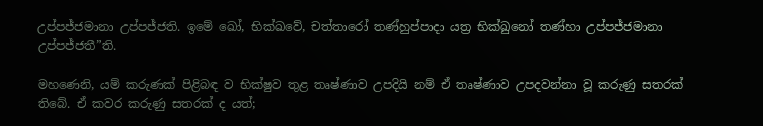උප්පජ්ජමානා උප්පජ්ජති. ඉමේ ඛෝ, භික්ඛවේ, චත්තාරෝ තණ්හුප්පාදා යත්‍ර භික්ඛුනෝ තණ්හා උප්පජ්ජමානා උප්පජ්ජතී”ති.

මහණෙනි, යම් කරුණක් පිළිබඳ ව භික්ෂුව තුළ තෘෂ්ණාව උපදියි නම් ඒ තෘෂ්ණාව උපදවන්නා වූ කරුණු සතරක් තිබේ. ඒ කවර කරුණු සතරක් ද යත්;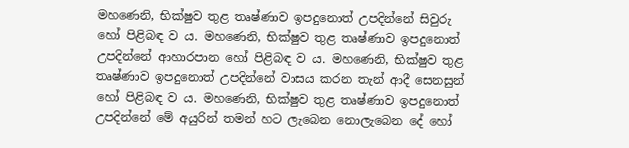මහණෙනි, භික්ෂුව තුළ තෘෂ්ණාව ඉපදුනොත් උපදින්නේ සිවුරු හෝ පිළිබඳ ව ය. මහණෙනි, භික්ෂුව තුළ තෘෂ්ණාව ඉපදුනොත් උපදින්නේ ආහාරපාන හෝ පිළිබඳ ව ය. මහණෙනි, භික්ෂුව තුළ තෘෂ්ණාව ඉපදුනොත් උපදින්නේ වාසය කරන තැන් ආදී සෙනසුන් හෝ පිළිබඳ ව ය. මහණෙනි, භික්ෂුව තුළ තෘෂ්ණාව ඉපදුනොත් උපදින්නේ මේ අයුරින් තමන් හට ලැබෙන නොලැබෙන දේ හෝ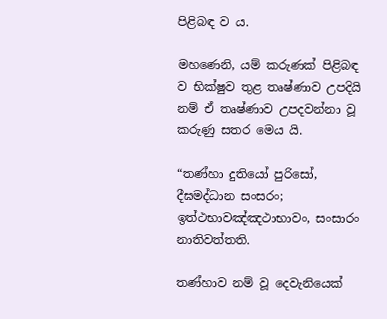පිළිබඳ ව ය.

මහණෙනි, යම් කරුණක් පිළිබඳ ව භික්ෂුව තුළ තෘෂ්ණාව උපදියි නම් ඒ තෘෂ්ණාව උපදවන්නා වූ කරුණු සතර මෙය යි.

“තණ්හා දුතියෝ පුරිසෝ, දීඝමද්ධාන සංසරං;
ඉත්ථභාවඤ්ඤථාභාවං, සංසාරං නාතිවත්තති.

තණ්හාව නම් වූ දෙවැනියෙක්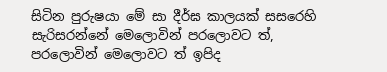සිටින පුරුෂයා මේ සා දීර්ඝ කාලයක් සසරෙහි සැරිසරන්නේ මෙලොවින් පරලොවට ත්, පරලොවින් මෙලොවට ත් ඉපිද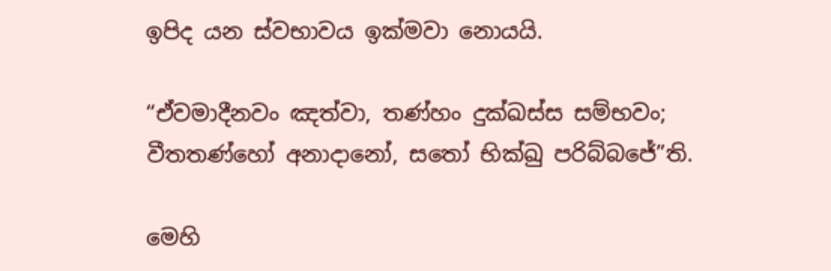ඉපිද යන ස්වභාවය ඉක්මවා නොයයි.

“ඒවමාදීනවං ඤත්වා, තණ්හං දුක්ඛස්ස සම්භවං;
වීතතණ්හෝ අනාදානෝ, සතෝ භික්ඛු පරිබ්බජේ”ති.

මෙහි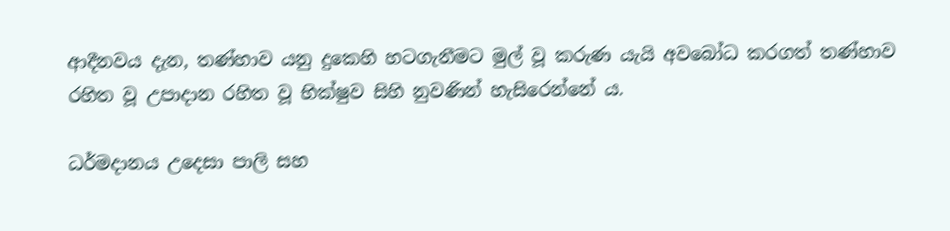ආදීනවය දැන, තණ්හාව යනු දුකෙහි හටගැනීමට මුල් වූ කරුණ යැයි අවබෝධ කරගත් තණ්හාව රහිත වූ උපාදාන රහිත වූ භික්ෂුව සිහි නුවණින් හැසිරෙන්නේ ය.

ධර්මදානය උදෙසා පාලි සහ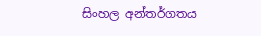සිංහල අන්තර්ගතය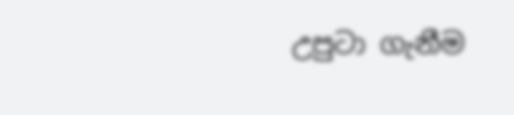උපුටා ගැනීම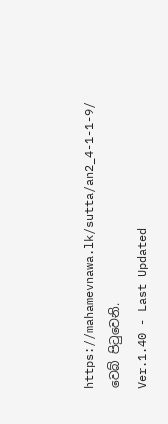https://mahamevnawa.lk/sutta/an2_4-1-1-9/ වෙබ් පිටුවෙනි.
Ver.1.40 - Last Updated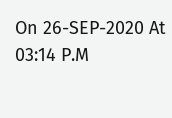On 26-SEP-2020 At 03:14 P.M